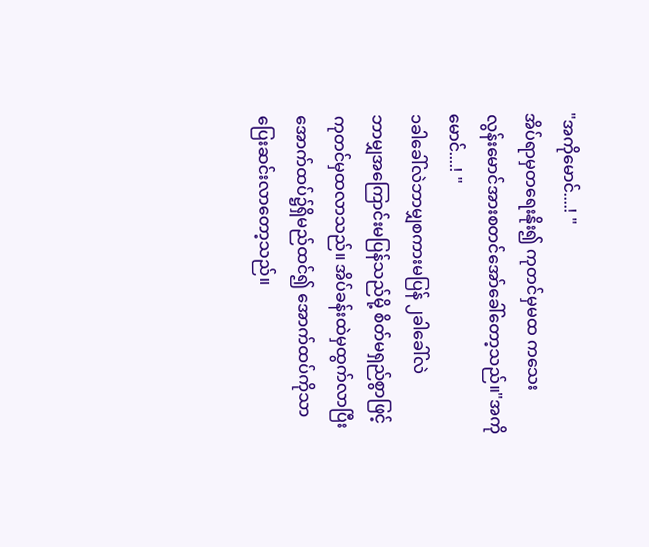"အကိုမောင်....! "
အိပ်ရာမှတရေးနိုး၍ ကုတင်မှမထ ကသေး
လွန်းမောင်အားစတင်အော်ခေါ်တော့သည်။"အကိုမောင်....! "
၁ခါခေါ်လဲဘာမျှစကားမပြန် ၂ခါခေါ်လဲ
ဘာမျှအကြောင်းမပြန်သည်မို့ စိတ်မရှည်စွာဖြင့်
ကုတင်မှထလာသည်။ အိပ်ခန်းထဲမှထွက်လာပြီး
အောက်ထပ်၌ရှိမည်ထင်၍ အောက်ထပ်ကိုသာ
ပြေးဆင်းလာတော့သည်။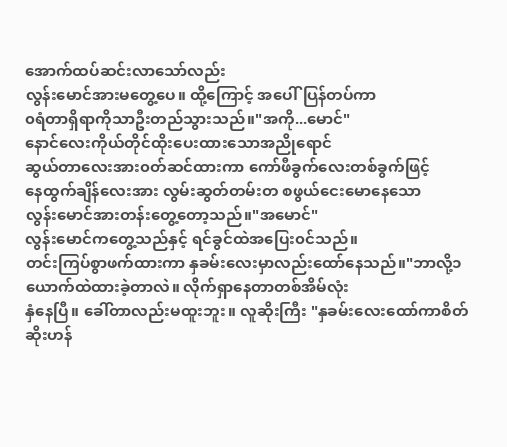အောက်ထပ်ဆင်းလာသော်လည်း
လွန်းမောင်အားမတွေ့ပေ။ ထို့ကြောင့် အပေါ်ပြန်တပ်ကာ
၀ရံတာရှိရာကိုသာဦးတည်သွားသည်။"အကို...မောင်"
နောင်လေးကိုယ်တိုင်ထိုးပေးထားသောအညိုရောင်
ဆွယ်တာလေးအား၀တ်ဆင်ထားကာ ကော်ဖီခွက်လေးတစ်ခွက်ဖြင့်
နေထွက်ချိန်လေးအား လွမ်းဆွတ်တမ်းတ စဖွယ်ငေးမောနေသော
လွန်းမောင်အားတန်းတွေ့တော့သည်။"အမောင်"
လွန်းမောင်ကတွေ့သည်နှင့် ရင်ခွင်ထဲအပြေး၀င်သည်။
တင်းကြပ်စွာဖက်ထားကာ နှခမ်းလေးမှာလည်းထော်နေသည်။"ဘာလို့၁ယောက်ထဲထားခဲ့တာလဲ။ လိုက်ရှာနေတာတစ်အိမ်လုံး
နှံနေပြီ။ ခေါ်တာလည်းမထူးဘူး။ လူဆိုးကြီး "နှခမ်းလေးထော်ကာစိတ်ဆိုးဟန်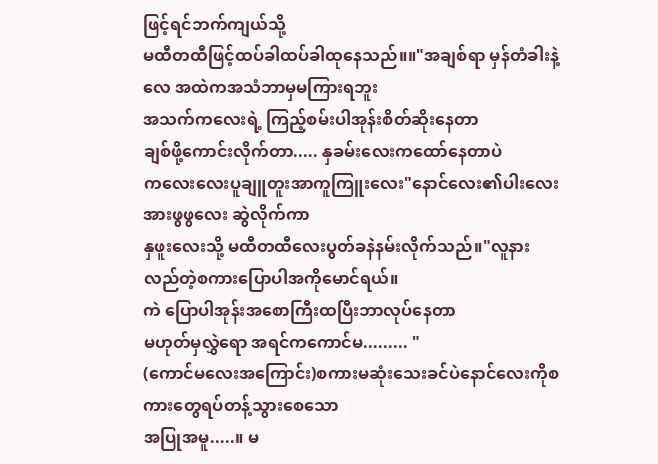ဖြင့်ရင်ဘက်ကျယ်သို့
မထီတထီဖြင့်ထပ်ခါထပ်ခါထုနေသည်။။"အချစ်ရာ မှန်တံခါးနဲ့လေ အထဲကအသံဘာမှမကြားရဘူး
အသက်ကလေးရဲ့ ကြည့်စမ်းပါအုန်းစိတ်ဆိုးနေတာ
ချစ်ဖို့ကောင်းလိုက်တာ..... နှခမ်းလေးကထော်နေတာပဲ
ကလေးလေးပူချူတူးအာကူကြူးလေး"နောင်လေး၏ပါးလေးအားဖွဖွလေး ဆွဲလိုက်ကာ
နှဖူးလေးသို့ မထီတထီလေးပွတ်ခနဲနမ်းလိုက်သည်။"လူနားလည်တဲ့စကားပြောပါအကိုမောင်ရယ်။
ကဲ ပြောပါအုန်းအစောကြီးထပြီးဘာလုပ်နေတာ
မဟုတ်မှလွှဲရော အရင်ကကောင်မ......... "
(ကောင်မလေးအကြောင်း)စကားမဆုံးသေးခင်ပဲနောင်လေးကိုစကားတွေရပ်တန့်သွားစေသော
အပြုအမူ.....။ မ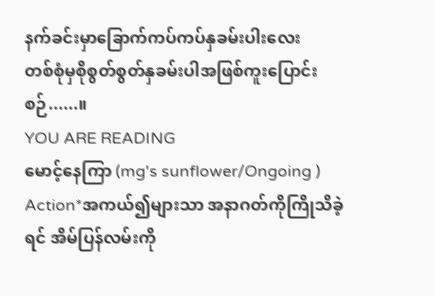နက်ခင်းမှာခြောက်ကပ်ကပ်နှခမ်းပါးလေး
တစ်စုံမှစိုစွတ်စွတ်နှခမ်းပါအဖြစ်ကူးပြောင်းစဉ်......။
YOU ARE READING
မောင့်နေကြာ (mg's sunflower/Ongoing )
Action*အကယ်၍များသာ အနာဂတ်ကိုကြိုသိခဲ့ရင် အိမ်ပြန်လမ်းကို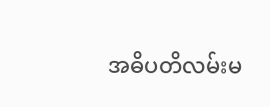အဓိပတိလမ်းမ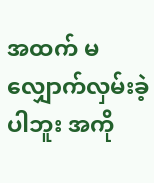အထက် မလျှောက်လှမ်းခဲ့ပါဘူး အကို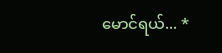မောင်ရယ်... *